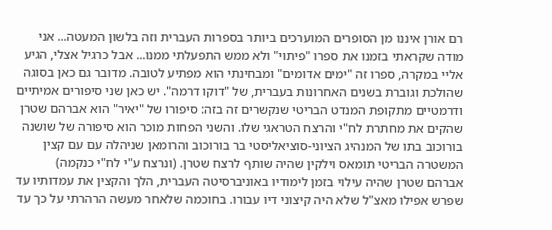רם אורן איננו מן הסופרים המוערכים ביותר בספרות העברית וזה בלשון המעטה... אני מודה שקראתי בזמנו את ספרו "פיתוי" ולא ממש התפעלתי ממנו... אבל כרגיל אצלי, הגיע אליי במקרה, ספרו זה "ימים אדומים" ומבחינתי הוא מפתיע לטובה. מדובר גם כאן בסוגה שהולכת וגוברת בשנים האחרונות בעברית, של "דוקו דרמה". יש כאן שני סיפורים אמיתיים ודרמטיים מתקופת המנדט הבריטי שנקשרים זה בזה: סיפורו של "יאיר" הוא אברהם שטרן שהקים את מחתרת לח"י והרצח הטראגי שלו. והשני הפחות מוכר הוא סיפורה של שושנה בורוכוב בתו של המנהיג הציוני-סוציאליסטי בר בורוכוב והרומאן שניהלה עם עם קצין המשטרה הבריטי תומאס וילקין שהיה שותף לרצח שטרן. (ונרצח ע"י לח"י כנקמה)
אברהם שטרן שהיה עילוי בזמן לימודיו באוניברסיטה העברית, הלך והקצין את עמדותיו עד שפרש אפילו מאצ"ל שלא היה קיצוני דיו עבורו. בחוכמה שלאחר מעשה הרהרתי על כך עד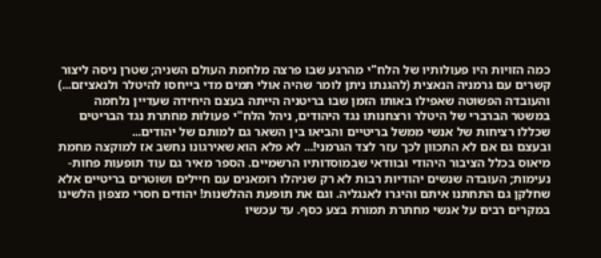כמה הזויות היו פעולותיו של הלח"י מהרגע שבו פרצה מלחמת העולם השניה; שטרן ניסה ליצור קשרים עם גרמניה הנאצית (להגנתו ניתן לומר שהיה אולי תמים מדי בייחסו להיטלר ולנאציזם...) והעובדה הפשוטה שאפילו באותו הזמן שבו בריטניה הייתה בעצם היחידה שעדיין נלחמה במשטר הברברי של היטלר ורצחנותו נגד היהודים, ניהל הלח"י פעולות מחתרת נגד הבריטים שכללו רציחות של אנשי ממשל בריטיים והביאו בין השאר גם למותם של יהודים...
ובעצם גם אם לא התכוון לכך עזר לצד הגרמני!... לא פלא הוא שאירגונו נחשב אז למוקצה מחמת מיאוס בכלל הציבור היהודי ובוודאי שבמוסדותיו הרשמיים. הספר מאיר גם עוד תופעות פחות-נעימות; העובדה שנשים יהודיות רבות לא רק שניהלו רומאנים עם חיילים ושוטרים בריטיים אלא שחלקן גם התחתנו איתם והיגרו לאנגליה. וגם את תופעת ההלשנות! יהודים חסרי מצפון הלשינו במקרים רבים על אנשי מחתרת תמורת בצע כסף. עד עכשיו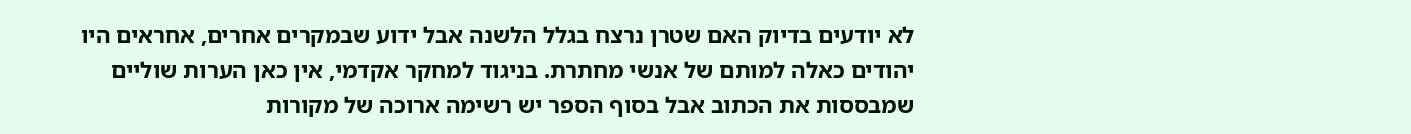לא יודעים בדיוק האם שטרן נרצח בגלל הלשנה אבל ידוע שבמקרים אחרים, אחראים היו יהודים כאלה למותם של אנשי מחתרת. בניגוד למחקר אקדמי, אין כאן הערות שוליים שמבססות את הכתוב אבל בסוף הספר יש רשימה ארוכה של מקורות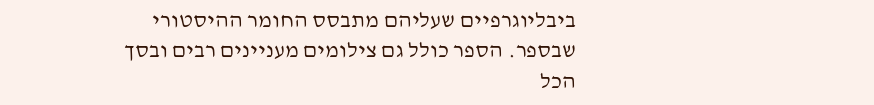ביבליוגרפיים שעליהם מתבסס החומר ההיסטורי שבספר. הספר כולל גם צילומים מעניינים רבים ובסך הכל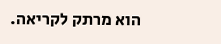הוא מרתק לקריאה.